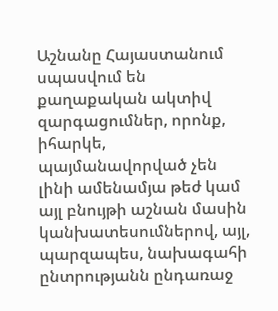Աշնանը Հայաստանում սպասվում են քաղաքական ակտիվ զարգացումներ, որոնք, իհարկե, պայմանավորված չեն լինի ամենամյա թեժ կամ այլ բնույթի աշնան մասին կանխատեսումներով, այլ, պարզապես, նախագահի ընտրությանն ընդառաջ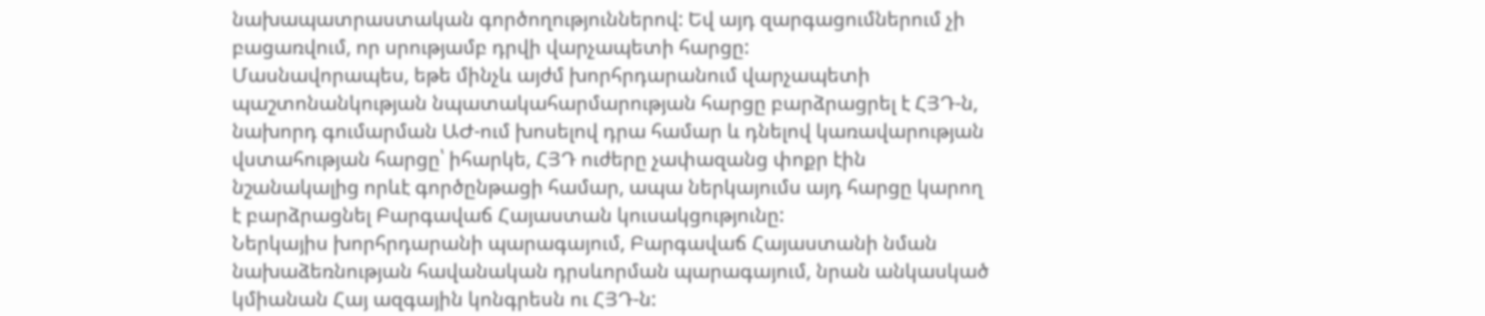նախապատրաստական գործողություններով: Եվ այդ զարգացումներում չի բացառվում, որ սրությամբ դրվի վարչապետի հարցը:
Մասնավորապես, եթե մինչև այժմ խորհրդարանում վարչապետի պաշտոնանկության նպատակահարմարության հարցը բարձրացրել է ՀՅԴ-ն, նախորդ գումարման ԱԺ-ում խոսելով դրա համար և դնելով կառավարության վստահության հարցը՝ իհարկե, ՀՅԴ ուժերը չափազանց փոքր էին նշանակալից որևէ գործընթացի համար, ապա ներկայումս այդ հարցը կարող է բարձրացնել Բարգավաճ Հայաստան կուսակցությունը:
Ներկայիս խորհրդարանի պարագայում, Բարգավաճ Հայաստանի նման նախաձեռնության հավանական դրսևորման պարագայում, նրան անկասկած կմիանան Հայ ազգային կոնգրեսն ու ՀՅԴ-ն: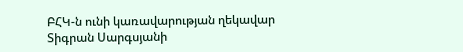ԲՀԿ-ն ունի կառավարության ղեկավար Տիգրան Սարգսյանի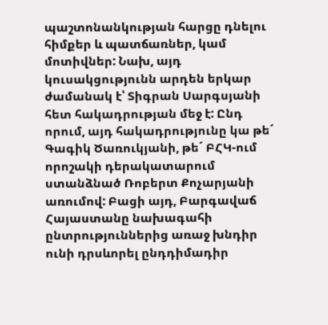պաշտոնանկության հարցը դնելու հիմքեր և պատճառներ, կամ մոտիվներ: Նախ, այդ կուսակցությունն արդեն երկար ժամանակ է՝ Տիգրան Սարգսյանի հետ հակադրության մեջ է: Ընդ որում, այդ հակադրությունը կա թե´ Գագիկ Ծառուկյանի, թե´ ԲՀԿ-ում որոշակի դերակատարում ստանձնած Ռոբերտ Քոչարյանի առումով: Բացի այդ, Բարգավաճ Հայաստանը նախագահի ընտրություններից առաջ խնդիր ունի դրսևորել ընդդիմադիր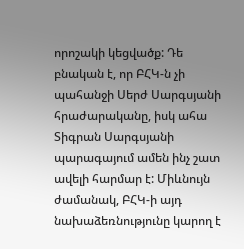որոշակի կեցվածք: Դե բնական է, որ ԲՀԿ-ն չի պահանջի Սերժ Սարգսյանի հրաժարականը, իսկ ահա Տիգրան Սարգսյանի պարագայում ամեն ինչ շատ ավելի հարմար է: Միևնույն ժամանակ, ԲՀԿ-ի այդ նախաձեռնությունը կարող է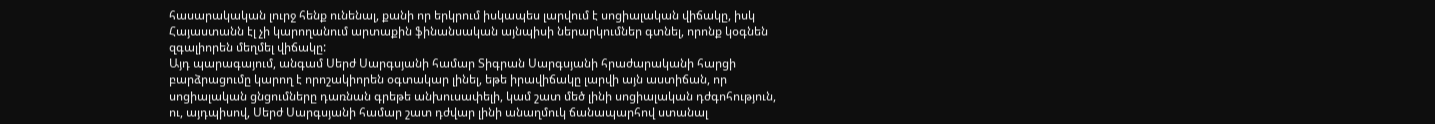հասարակական լուրջ հենք ունենալ, քանի որ երկրում իսկապես լարվում է սոցիալական վիճակը, իսկ Հայաստանն էլ չի կարողանում արտաքին ֆինանսական այնպիսի ներարկումներ գտնել, որոնք կօգնեն զգալիորեն մեղմել վիճակը:
Այդ պարագայում, անգամ Սերժ Սարգսյանի համար Տիգրան Սարգսյանի հրաժարականի հարցի բարձրացումը կարող է որոշակիորեն օգտակար լինել, եթե իրավիճակը լարվի այն աստիճան, որ սոցիալական ցնցումները դառնան գրեթե անխուսափելի, կամ շատ մեծ լինի սոցիալական դժգոհություն, ու, այդպիսով, Սերժ Սարգսյանի համար շատ դժվար լինի անաղմուկ ճանապարհով ստանալ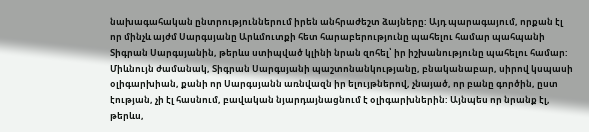նախագահական ընտրություններում իրեն անհրաժեշտ ձայները: Այդ պարագայում, որքան էլ որ մինչև այժմ Սարգսյանը Արևմուտքի հետ հարաբերությունը պահելու համար պահպանի Տիգրան Սարգսյանին, թերևս ստիպված կլինի նրան զոհել՝ իր իշխանությունը պահելու համար:
Միևնույն ժամանակ, Տիգրան Սարգսյանի պաշտոնանկությանը, բնականաբար, սիրով կսպասի օլիգարխիան, քանի որ Սարգսյանն առնվազն իր ելույթներով, չնայած, որ բանը գործին, ըստ էության, չի էլ հասնում, բավական նյարդայնացնում է օլիգարխներին: Այնպես որ նրանք էլ, թերևս,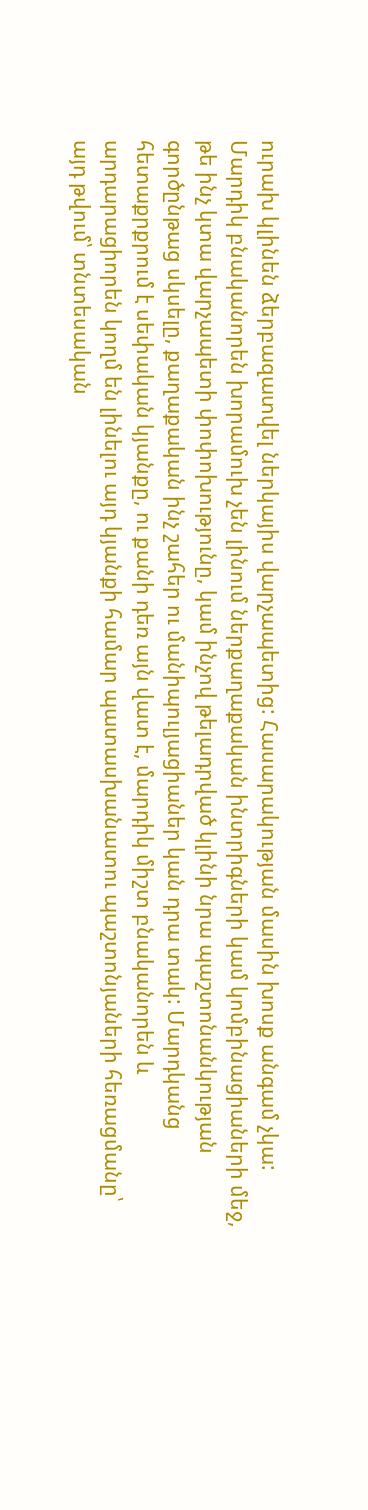ուրախ կլինեն ձերբազատվել ներկայիս վարչապետից: Հասարակության մասին խոսք անգամ չկա: Մարդիկ բնականորեն խորամուխ չեն լինում ներքաղաքական ինտրիգների կամ կոմբինացիաների մեջ, թե ինչ կտա վարչապետի փոփոխությունը, կամ ինչով թելադրված կլինի նրա պաշտոնանկության գործընթաց սկսելը, քաղաքական ինչ շահեր ու մանիպուլյացիաներ կան դրա տակ: Մարդկանց հետաքրքրում է սեփական կյանքը, ու քանի դեռ այն վատ է, մարդիկ միշտ բնականորեն և արդարացիորեն կողմ են լինելու այդ կյանքի համար պատասխանատու պաշտոնյաների հեռացմանը՝ այդ թվում՝ տնտեսական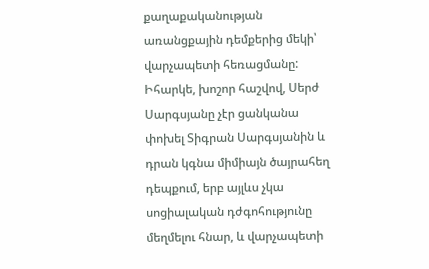քաղաքականության առանցքային դեմքերից մեկի՝ վարչապետի հեռացմանը: Իհարկե, խոշոր հաշվով, Սերժ Սարգսյանը չէր ցանկանա փոխել Տիգրան Սարգսյանին և դրան կգնա միմիայն ծայրահեղ դեպքում, երբ այլևս չկա սոցիալական դժգոհությունը մեղմելու հնար, և վարչապետի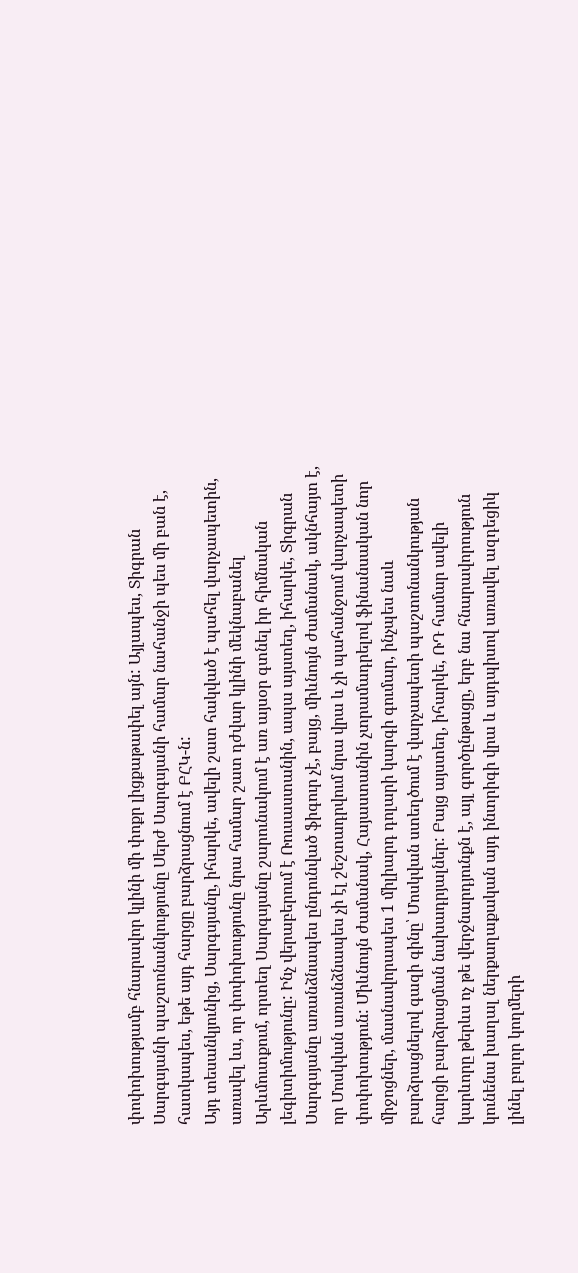փոփոխությամբ հնարավոր կլինի մի փոքր լիցքաթափել այն: Այլապես, Տիգրան Սարգսյանի պաշտոնանկությունը Սերժ Սարգսյանի համար նահանջի պես մի բան է, հատկապես, եթե այդ հարցը բարձրացնում է ԲՀԿ-ն:
Այդ տեսանկյունից, Սարգսյանը, իհարկե, ավելի շատ հակված է պահել վարչապետին, առավել ևս, որ փոփոխությունը նրա համար շատ դժվար կլինի մեկնաբանել Արևմուտքում, որտեղ Սարգսյանը շարունակում է առ այսօր գտնել իր հիմնական լեգիտիմությունը: Ինչ վերաբերում է Ռուսաստանին, ապա այստեղ, իհարկե, Տիգրան Սարգսյանը առանձնապես ընդունված ֆիգուր չէ, բայց, միևնույն ժամանակ, ակնհայտ է, որ Մոսկվան առանձնապես չի էլ շեշտադրվում նրա վրա և չի պահանջում վարչապետի փոփոխություն: Միևնույն ժամանակ, Հայաստանին չտրամադրելով ֆինանսական նոր միջոցներ, մասնավորապես 1 միլիարդ դոլարի կարգի գումար, ինչպես նաև բարձրացնելով գազի գինը՝ Մոսկվան ստեղծում է վարչապետի պաշտոնանկության հարցի բարձրացման նախադրյալներ: Բայց այստեղ, իհարկե, ՌԴ համար ավելի կարևորը թերևս ոչ թե վերջնարդյունքն է, այլ գործընթացը, երբ նա հնարավորություն կունենա խաղալ ներքաղաքական այդ ինտրիգի վրա և այդպիսով առավել ազդեցիկ լինել բոլոր կողմերի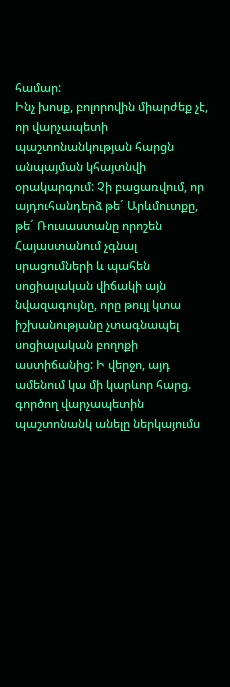համար:
Ինչ խոսք, բոլորովին միարժեք չէ, որ վարչապետի պաշտոնանկության հարցն անպայման կհայտնվի օրակարգում: Չի բացառվում, որ այդուհանդերձ թե´ Արևմուտքը, թե´ Ռուսաստանը որոշեն Հայաստանում չգնալ սրացումների և պահեն սոցիալական վիճակի այն նվազագույնը, որը թույլ կտա իշխանությանը չտագնապել սոցիալական բողոքի աստիճանից: Ի վերջո, այդ ամենում կա մի կարևոր հարց. գործող վարչապետին պաշտոնանկ անելը ներկայումս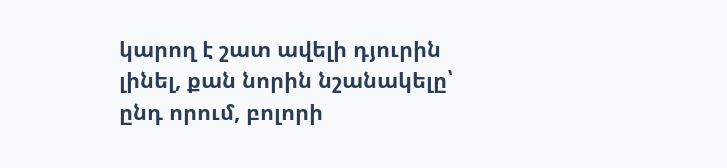կարող է շատ ավելի դյուրին լինել, քան նորին նշանակելը՝ ընդ որում, բոլորի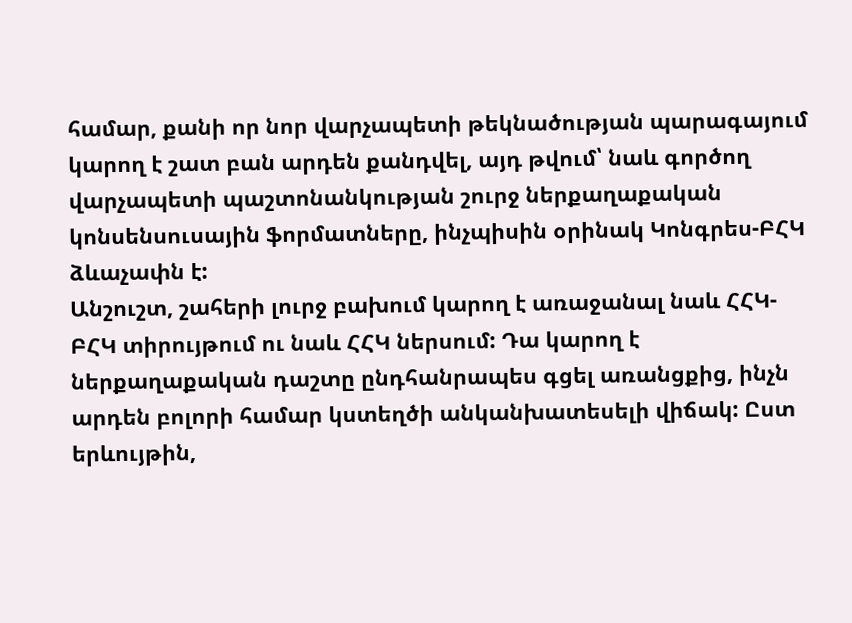համար, քանի որ նոր վարչապետի թեկնածության պարագայում կարող է շատ բան արդեն քանդվել, այդ թվում՝ նաև գործող վարչապետի պաշտոնանկության շուրջ ներքաղաքական կոնսենսուսային ֆորմատները, ինչպիսին օրինակ Կոնգրես-ԲՀԿ ձևաչափն է:
Անշուշտ, շահերի լուրջ բախում կարող է առաջանալ նաև ՀՀԿ-ԲՀԿ տիրույթում ու նաև ՀՀԿ ներսում: Դա կարող է ներքաղաքական դաշտը ընդհանրապես գցել առանցքից, ինչն արդեն բոլորի համար կստեղծի անկանխատեսելի վիճակ: Ըստ երևույթին,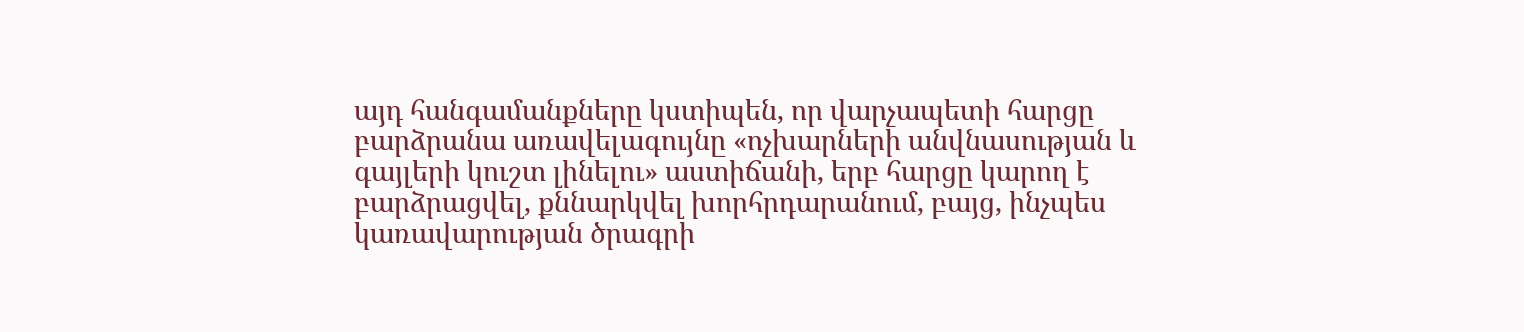այդ հանգամանքները կստիպեն, որ վարչապետի հարցը բարձրանա առավելագույնը «ոչխարների անվնասության և գայլերի կուշտ լինելու» աստիճանի, երբ հարցը կարող է բարձրացվել, քննարկվել խորհրդարանում, բայց, ինչպես կառավարության ծրագրի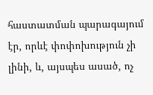հաստատման պարագայում էր, որևէ փոփոխություն չի լինի, և, այսպես ասած, ոչ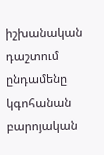իշխանական դաշտում ընդամենը կգոհանան բարոյական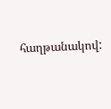հաղթանակով: